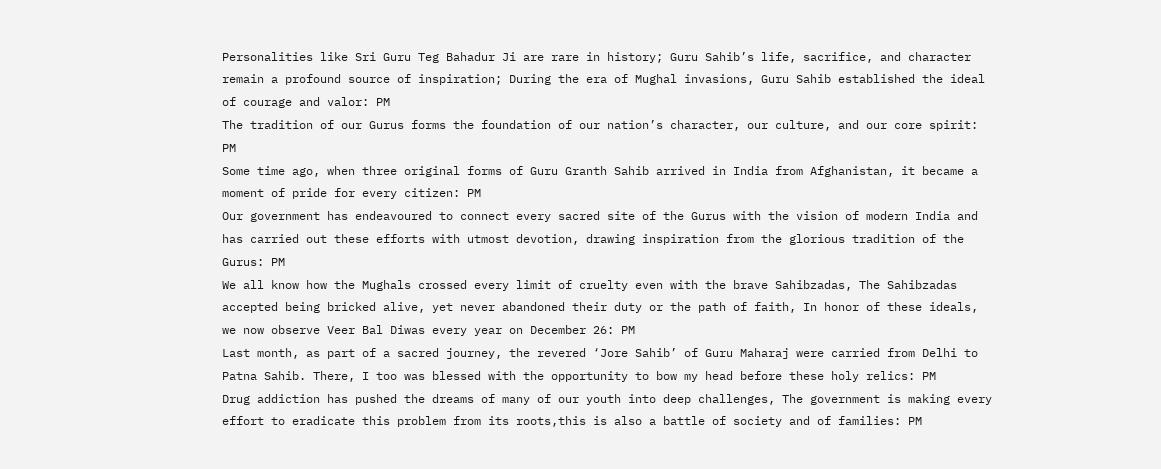Personalities like Sri Guru Teg Bahadur Ji are rare in history; Guru Sahib’s life, sacrifice, and character remain a profound source of inspiration; During the era of Mughal invasions, Guru Sahib established the ideal of courage and valor: PM
The tradition of our Gurus forms the foundation of our nation’s character, our culture, and our core spirit: PM
Some time ago, when three original forms of Guru Granth Sahib arrived in India from Afghanistan, it became a moment of pride for every citizen: PM
Our government has endeavoured to connect every sacred site of the Gurus with the vision of modern India and has carried out these efforts with utmost devotion, drawing inspiration from the glorious tradition of the Gurus: PM
We all know how the Mughals crossed every limit of cruelty even with the brave Sahibzadas, The Sahibzadas accepted being bricked alive, yet never abandoned their duty or the path of faith, In honor of these ideals, we now observe Veer Bal Diwas every year on December 26: PM
Last month, as part of a sacred journey, the revered ‘Jore Sahib’ of Guru Maharaj were carried from Delhi to Patna Sahib. There, I too was blessed with the opportunity to bow my head before these holy relics: PM
Drug addiction has pushed the dreams of many of our youth into deep challenges, The government is making every effort to eradicate this problem from its roots,this is also a battle of society and of families: PM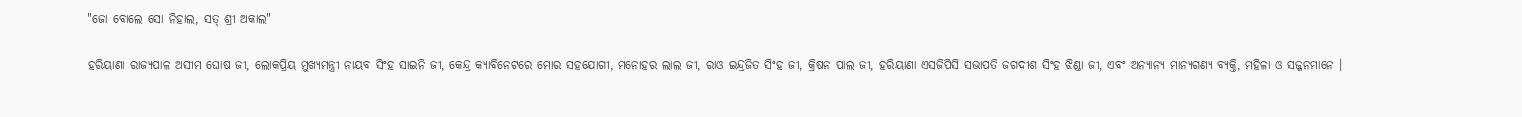"ଜୋ ବୋଲେ ସୋ ନିହାଲ, ସତ୍ ଶ୍ରୀ ଅକାଲ"

ହରିୟାଣା ରାଜ୍ୟପାଳ ଅସୀମ ଘୋଷ ଜୀ, ଲୋକପ୍ରିୟ ମୁଖ୍ୟମନ୍ତ୍ରୀ ନାୟବ ସିଂହ ସାଇନି ଜୀ, କେନ୍ଦ୍ର କ୍ୟାବିନେଟରେ ମୋର ସହଯୋଗୀ, ମନୋହର ଲାଲ ଜୀ, ରାଓ ଇନ୍ଦ୍ରଜିତ ସିଂହ ଜୀ, କ୍ରିଷନ ପାଲ ଜୀ, ହରିୟାଣା ଏସଜିପିସି ସଭାପତି ଜଗଦୀଶ ସିଂହ ଝିଣ୍ଡା ଜୀ, ଏବଂ ଅନ୍ୟାନ୍ୟ ମାନ୍ୟଗଣ୍ୟ ବ୍ୟକ୍ତି, ମହିଳା ଓ ସଜ୍ଜନମାନେ ।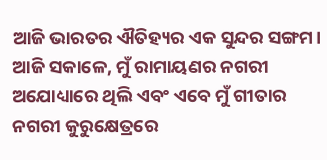ଆଜି ଭାରତର ଐତିହ୍ୟର ଏକ ସୁନ୍ଦର ସଙ୍ଗମ। ଆଜି ସକାଳେ, ମୁଁ ରାମାୟଣର ନଗରୀ ଅଯୋଧ୍ୟାରେ ଥିଲି ଏବଂ ଏବେ ମୁଁ ଗୀତାର ନଗରୀ କୁରୁକ୍ଷେତ୍ରରେ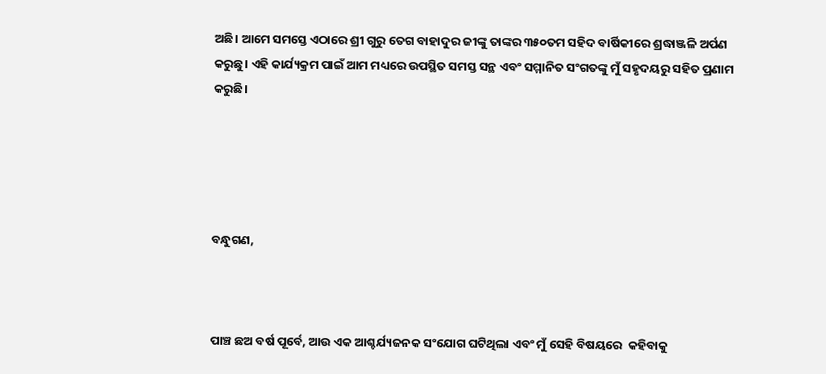ଅଛି। ଆମେ ସମସ୍ତେ ଏଠାରେ ଶ୍ରୀ ଗୁରୁ ତେଗ ବାହାଦୁର ଜୀଙ୍କୁ ତାଙ୍କର ୩୫୦ତମ ସହିଦ ବାର୍ଷିକୀରେ ଶ୍ରଦ୍ଧାଞ୍ଜଳି ଅର୍ପଣ କରୁଛୁ। ଏହି କାର୍ଯ୍ୟକ୍ରମ ପାଇଁ ଆମ ମଧ୍ୟରେ ଉପସ୍ଥିତ ସମସ୍ତ ସନ୍ଥ ଏବଂ ସମ୍ମାନିତ ସଂଗତଙ୍କୁ ମୁଁ ସହୃଦୟରୁ ସହିତ ପ୍ରଣାମ କରୁଛି।





ବନ୍ଧୁଗଣ,



ପାଞ୍ଚ ଛଅ ବର୍ଷ ପୂର୍ବେ, ଆଉ ଏକ ଆଶ୍ଚର୍ଯ୍ୟଜନକ ସଂଯୋଗ ଘଟିଥିଲା ଏବଂ ମୁଁ ସେହି ବିଷୟରେ  କହିବାକୁ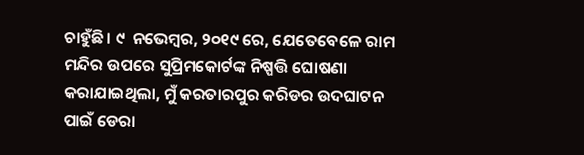ଚାହୁଁଛି। ୯  ନଭେମ୍ବର, ୨୦୧୯ ରେ, ଯେତେବେଳେ ରାମ ମନ୍ଦିର ଉପରେ ସୁପ୍ରିମକୋର୍ଟଙ୍କ ନିଷ୍ପତ୍ତି ଘୋଷଣା କରାଯାଇଥିଲା, ମୁଁ କରତାରପୁର କରିଡର ଉଦଘାଟନ ପାଇଁ ଡେରା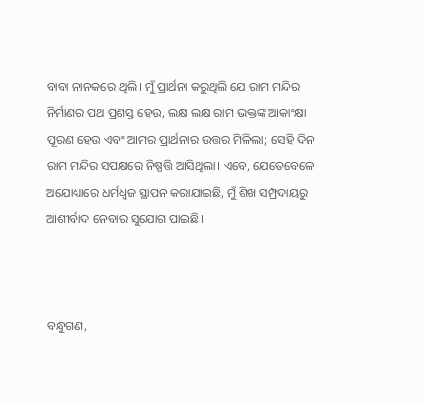ବାବା ନାନକରେ ଥିଲି। ମୁଁ ପ୍ରାର୍ଥନା କରୁଥିଲି ଯେ ରାମ ମନ୍ଦିର ନିର୍ମାଣର ପଥ ପ୍ରଶସ୍ତ ହେଉ, ଲକ୍ଷ ଲକ୍ଷ ରାମ ଭକ୍ତଙ୍କ ଆକାଂକ୍ଷା ପୂରଣ ହେଉ ଏବଂ ଆମର ପ୍ରାର୍ଥନାର ଉତ୍ତର ମିଳିଲା; ସେହି ଦିନ ରାମ ମନ୍ଦିର ସପକ୍ଷରେ ନିଷ୍ପତ୍ତି ଆସିଥିଲା। ଏବେ, ଯେତେବେଳେ ଅଯୋଧ୍ୟାରେ ଧର୍ମଧ୍ୱଜ ସ୍ଥାପନ କରାଯାଇଛି, ମୁଁ ଶିଖ ସମ୍ପ୍ରଦାୟରୁ ଆଶୀର୍ବାଦ ନେବାର ସୁଯୋଗ ପାଇଛି।



ବନ୍ଧୁଗଣ,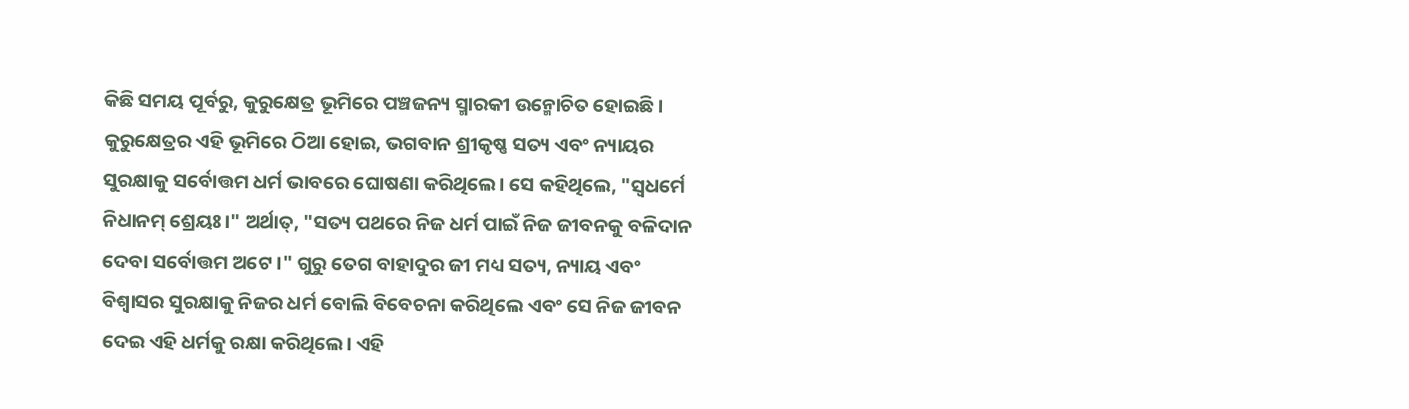କିଛି ସମୟ ପୂର୍ବରୁ, କୁରୁକ୍ଷେତ୍ର ଭୂମିରେ ପଞ୍ଚଜନ୍ୟ ସ୍ମାରକୀ ଉନ୍ମୋଚିତ ହୋଇଛି। କୁରୁକ୍ଷେତ୍ରର ଏହି ଭୂମିରେ ଠିଆ ହୋଇ, ଭଗବାନ ଶ୍ରୀକୃଷ୍ଣ ସତ୍ୟ ଏବଂ ନ୍ୟାୟର ସୁରକ୍ଷାକୁ ସର୍ବୋତ୍ତମ ଧର୍ମ ଭାବରେ ଘୋଷଣା କରିଥିଲେ। ସେ କହିଥିଲେ, "ସ୍ୱଧର୍ମେ ନିଧାନମ୍ ଶ୍ରେୟଃ।" ଅର୍ଥାତ୍, "ସତ୍ୟ ପଥରେ ନିଜ ଧର୍ମ ପାଇଁ ନିଜ ଜୀବନକୁ ବଳିଦାନ ଦେବା ସର୍ବୋତ୍ତମ ଅଟେ ।" ଗୁରୁ ତେଗ ବାହାଦୁର ଜୀ ମଧ୍ୟ ସତ୍ୟ, ନ୍ୟାୟ ଏବଂ ବିଶ୍ୱାସର ସୁରକ୍ଷାକୁ ନିଜର ଧର୍ମ ବୋଲି ବିବେଚନା କରିଥିଲେ ଏବଂ ସେ ନିଜ ଜୀବନ ଦେଇ ଏହି ଧର୍ମକୁ ରକ୍ଷା କରିଥିଲେ। ଏହି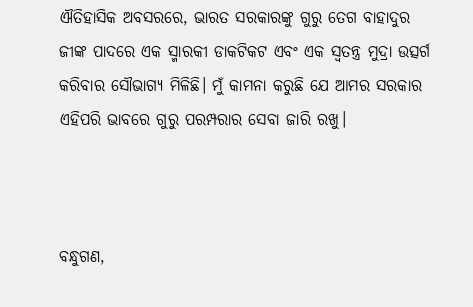ଐତିହାସିକ ଅବସରରେ, ଭାରତ ସରକାରଙ୍କୁ ଗୁରୁ ତେଗ ବାହାଦୁର ଜୀଙ୍କ ପାଦରେ ଏକ ସ୍ମାରକୀ ଡାକଟିକଟ ଏବଂ ଏକ ସ୍ୱତନ୍ତ୍ର ମୁଦ୍ରା ଉତ୍ସର୍ଗ କରିବାର ସୌଭାଗ୍ୟ ମିଳିଛି। ମୁଁ କାମନା କରୁଛି ଯେ ଆମର ସରକାର ଏହିପରି ଭାବରେ ଗୁରୁ ପରମ୍ପରାର ସେବା ଜାରି ରଖୁ।



ବନ୍ଧୁଗଣ,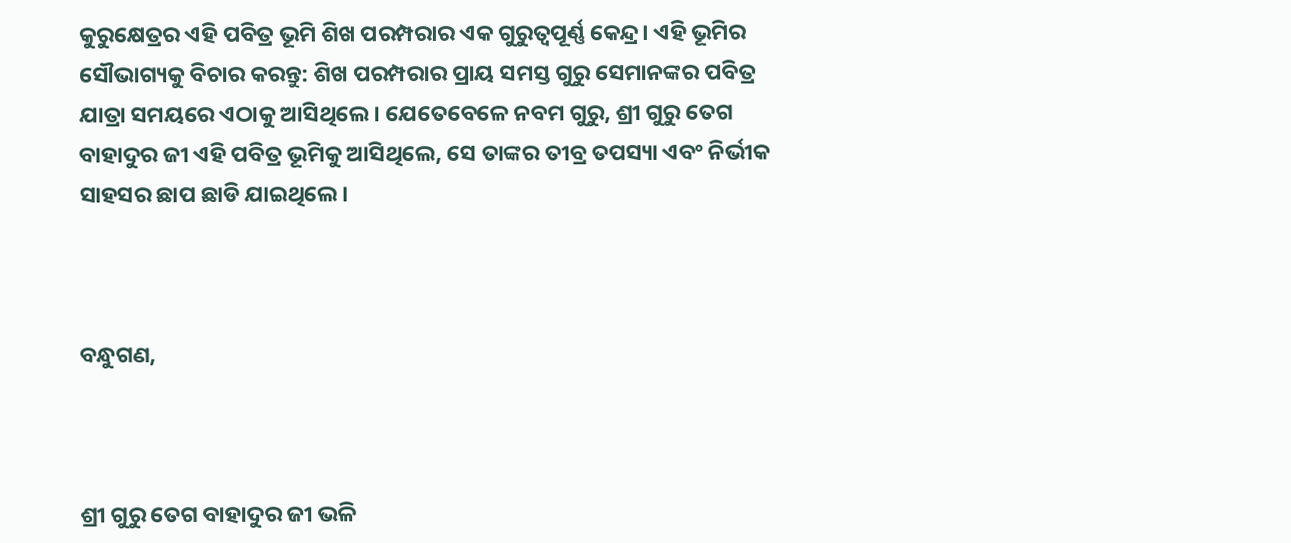କୁରୁକ୍ଷେତ୍ରର ଏହି ପବିତ୍ର ଭୂମି ଶିଖ ପରମ୍ପରାର ଏକ ଗୁରୁତ୍ୱପୂର୍ଣ୍ଣ କେନ୍ଦ୍ର। ଏହି ଭୂମିର ସୌଭାଗ୍ୟକୁ ବିଚାର କରନ୍ତୁ: ଶିଖ ପରମ୍ପରାର ପ୍ରାୟ ସମସ୍ତ ଗୁରୁ ସେମାନଙ୍କର ପବିତ୍ର ଯାତ୍ରା ସମୟରେ ଏଠାକୁ ଆସିଥିଲେ। ଯେତେବେଳେ ନବମ ଗୁରୁ, ଶ୍ରୀ ଗୁରୁ ତେଗ ବାହାଦୁର ଜୀ ଏହି ପବିତ୍ର ଭୂମିକୁ ଆସିଥିଲେ, ସେ ତାଙ୍କର ତୀବ୍ର ତପସ୍ୟା ଏବଂ ନିର୍ଭୀକ ସାହସର ଛାପ ଛାଡି ଯାଇଥିଲେ।



ବନ୍ଧୁଗଣ,



ଶ୍ରୀ ଗୁରୁ ତେଗ ବାହାଦୁର ଜୀ ଭଳି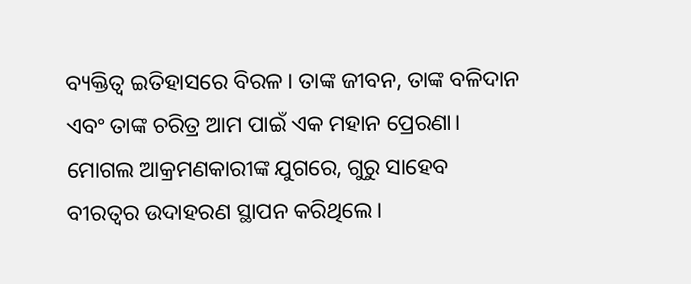ବ୍ୟକ୍ତିତ୍ୱ ଇତିହାସରେ ବିରଳ। ତାଙ୍କ ଜୀବନ, ତାଙ୍କ ବଳିଦାନ ଏବଂ ତାଙ୍କ ଚରିତ୍ର ଆମ ପାଇଁ ଏକ ମହାନ ପ୍ରେରଣା। ମୋଗଲ ଆକ୍ରମଣକାରୀଙ୍କ ଯୁଗରେ, ଗୁରୁ ସାହେବ ବୀରତ୍ୱର ଉଦାହରଣ ସ୍ଥାପନ କରିଥିଲେ।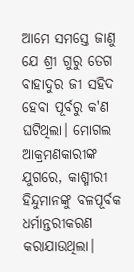ଆମେ ସମସ୍ତେ ଜାଣୁ ଯେ ଶ୍ରୀ ଗୁରୁ ତେଗ ବାହାଦୁର ଜୀ ସହିଦ ହେବା ପୂର୍ବରୁ କ'ଣ ଘଟିଥିଲା। ମୋଗଲ ଆକ୍ରମଣକାରୀଙ୍କ ଯୁଗରେ, କାଶ୍ମୀରୀ ହିନ୍ଦୁମାନଙ୍କୁ ବଳପୂର୍ବକ ଧର୍ମାନ୍ତରୀକରଣ କରାଯାଉଥିଲା।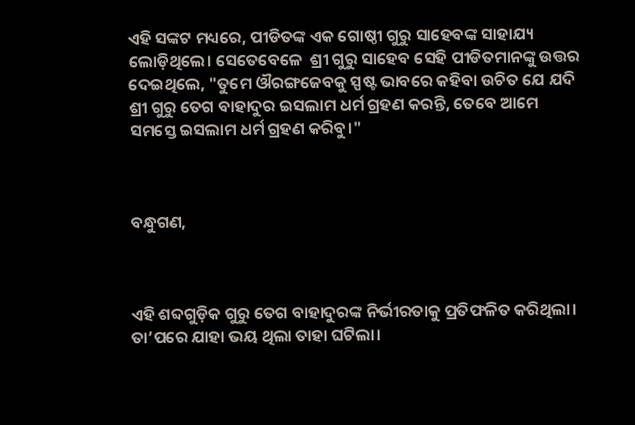ଏହି ସଙ୍କଟ ମଧ୍ୟରେ, ପୀଡିତଙ୍କ ଏକ ଗୋଷ୍ଠୀ ଗୁରୁ ସାହେବଙ୍କ ସାହାଯ୍ୟ ଲୋଡ଼ିଥିଲେ। ସେତେବେଳେ  ଶ୍ରୀ ଗୁରୁ ସାହେବ ସେହି ପୀଡିତମାନଙ୍କୁ ଉତ୍ତର ଦେଇଥିଲେ, "ତୁମେ ଔରଙ୍ଗଜେବକୁ ସ୍ପଷ୍ଟ ଭାବରେ କହିବା ଉଚିତ ଯେ ଯଦି ଶ୍ରୀ ଗୁରୁ ତେଗ ବାହାଦୁର ଇସଲାମ ଧର୍ମ ଗ୍ରହଣ କରନ୍ତି, ତେବେ ଆମେ ସମସ୍ତେ ଇସଲାମ ଧର୍ମ ଗ୍ରହଣ କରିବୁ।"



ବନ୍ଧୁଗଣ,



ଏହି ଶବ୍ଦଗୁଡ଼ିକ ଗୁରୁ ତେଗ ବାହାଦୁରଙ୍କ ନିର୍ଭୀରତାକୁ ପ୍ରତିଫଳିତ କରିଥିଲା। ତା’ପରେ ଯାହା ଭୟ ଥିଲା ତାହା ଘଟିଲା।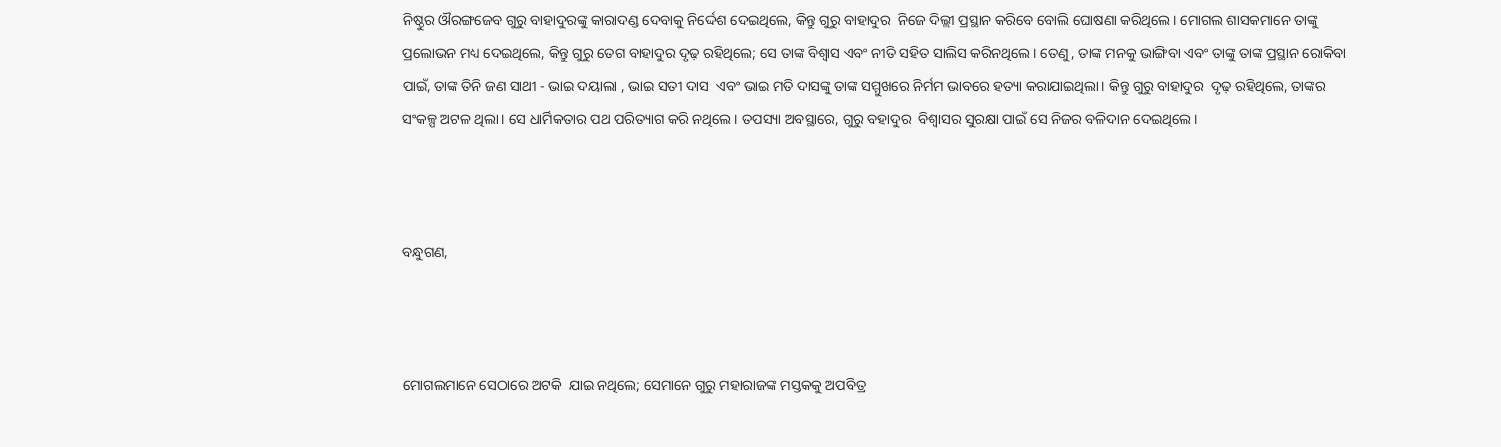ନିଷ୍ଠୁର ଔରଙ୍ଗଜେବ ଗୁରୁ ବାହାଦୁରଙ୍କୁ କାରାଦଣ୍ଡ ଦେବାକୁ ନିର୍ଦ୍ଦେଶ ଦେଇଥିଲେ, କିନ୍ତୁ ଗୁରୁ ବାହାଦୁର  ନିଜେ ଦିଲ୍ଲୀ ପ୍ରସ୍ଥାନ କରିବେ ବୋଲି ଘୋଷଣା କରିଥିଲେ। ମୋଗଲ ଶାସକମାନେ ତାଙ୍କୁ ପ୍ରଲୋଭନ ମଧ୍ୟ ଦେଇଥିଲେ, କିନ୍ତୁ ଗୁରୁ ତେଗ ବାହାଦୁର ଦୃଢ଼ ରହିଥିଲେ; ସେ ତାଙ୍କ ବିଶ୍ୱାସ ଏବଂ ନୀତି ସହିତ ସାଲିସ କରିନଥିଲେ। ତେଣୁ, ତାଙ୍କ ମନକୁ ଭାଙ୍ଗିବା ଏବଂ ତାଙ୍କୁ ତାଙ୍କ ପ୍ରସ୍ଥାନ ରୋକିବା ପାଇଁ, ତାଙ୍କ ତିନି ଜଣ ସାଥୀ - ଭାଇ ଦୟାଲା , ଭାଇ ସତୀ ଦାସ  ଏବଂ ଭାଇ ମତି ଦାସଙ୍କୁ ତାଙ୍କ ସମ୍ମୁଖରେ ନିର୍ମମ ଭାବରେ ହତ୍ୟା କରାଯାଇଥିଲା। କିନ୍ତୁ ଗୁରୁ ବାହାଦୁର  ଦୃଢ଼ ରହିଥିଲେ, ତାଙ୍କର ସଂକଳ୍ପ ଅଟଳ ଥିଲା। ସେ ଧାର୍ମିକତାର ପଥ ପରିତ୍ୟାଗ କରି ନଥିଲେ। ତପସ୍ୟା ଅବସ୍ଥାରେ, ଗୁରୁ ବହାଦୁର  ବିଶ୍ୱାସର ସୁରକ୍ଷା ପାଇଁ ସେ ନିଜର ବଳିଦାନ ଦେଇଥିଲେ।



ବନ୍ଧୁଗଣ,



ମୋଗଲମାନେ ସେଠାରେ ଅଟକି  ଯାଇ ନଥିଲେ; ସେମାନେ ଗୁରୁ ମହାରାଜଙ୍କ ମସ୍ତକକୁ ଅପବିତ୍ର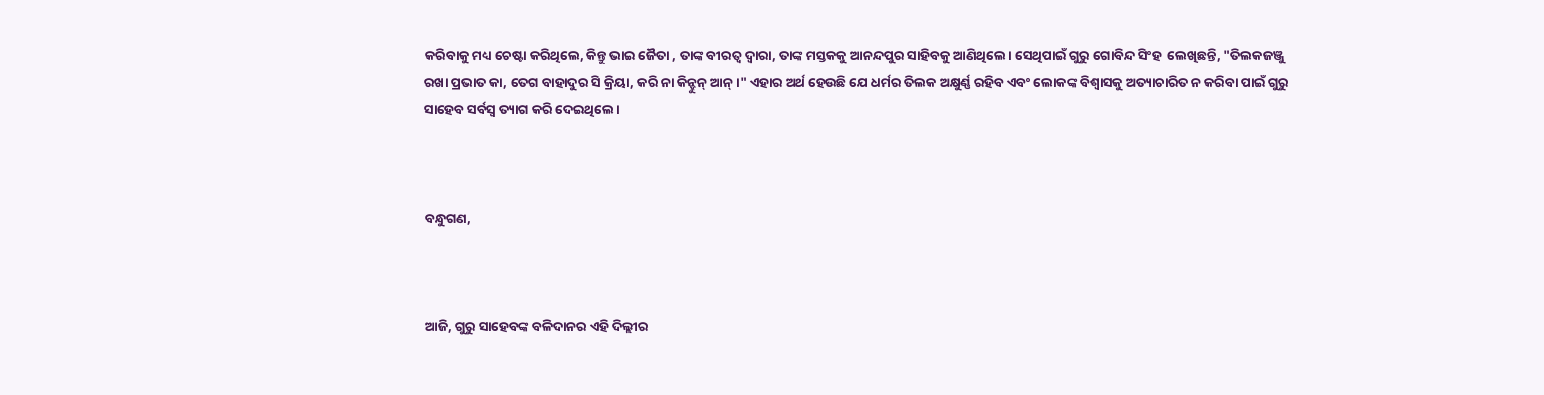କରିବାକୁ ମଧ୍ୟ ଚେଷ୍ଟା କରିଥିଲେ, କିନ୍ତୁ ଭାଇ ଜୈତା , ତାଙ୍କ ବୀରତ୍ୱ ଦ୍ୱାରା, ତାଙ୍କ ମସ୍ତକକୁ ଆନନ୍ଦପୁର ସାହିବକୁ ଆଣିଥିଲେ। ସେଥିପାଇଁ ଗୁରୁ ଗୋବିନ୍ଦ ସିଂହ  ଲେଖିଛନ୍ତି, "ତିଲକଜଞ୍ଜୁ ରଖା ପ୍ରଭାତ କା, ତେଗ ବାହାଦୁର ସି କ୍ରିୟା, କରି ନା କିନ୍ହୁନ୍ ଆନ୍।" ଏହାର ଅର୍ଥ ହେଉଛି ଯେ ଧର୍ମର ତିଲକ ଅକ୍ଷୁର୍ଣ୍ଣ ରହିବ ଏବଂ ଲୋକଙ୍କ ବିଶ୍ୱାସକୁ ଅତ୍ୟାଚାରିତ ନ କରିବା ପାଇଁ ଗୁରୁ ସାହେବ ସର୍ବସ୍ୱ ତ୍ୟାଗ କରି ଦେଇଥିଲେ।



ବନ୍ଧୁଗଣ,



ଆଜି, ଗୁରୁ ସାହେବଙ୍କ ବଳିଦାନର ଏହି ଦିଲ୍ଲୀର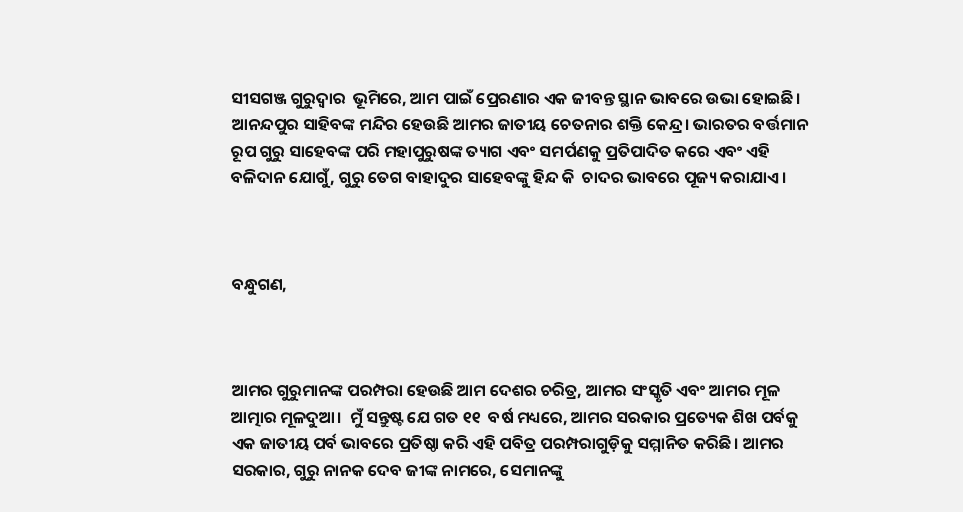ସୀସଗଞ୍ଜ ଗୁରୁଦ୍ୱାର  ଭୂମିରେ, ଆମ ପାଇଁ ପ୍ରେରଣାର ଏକ ଜୀବନ୍ତ ସ୍ଥାନ ଭାବରେ ଉଭା ହୋଇଛି। ଆନନ୍ଦପୁର ସାହିବଙ୍କ ମନ୍ଦିର ହେଉଛି ଆମର ଜାତୀୟ ଚେତନାର ଶକ୍ତି କେନ୍ଦ୍ର। ଭାରତର ବର୍ତ୍ତମାନ ରୂପ ଗୁରୁ ସାହେବଙ୍କ ପରି ମହାପୁରୁଷଙ୍କ ତ୍ୟାଗ ଏବଂ ସମର୍ପଣକୁ ପ୍ରତିପାଦିତ କରେ ଏବଂ ଏହି ବଳିଦାନ ଯୋଗୁଁ, ଗୁରୁ ତେଗ ବାହାଦୁର ସାହେବଙ୍କୁ ହିନ୍ଦ କି  ଚାଦର ଭାବରେ ପୂଜ୍ୟ କରାଯାଏ।



ବନ୍ଧୁଗଣ,



ଆମର ଗୁରୁମାନଙ୍କ ପରମ୍ପରା ହେଉଛି ଆମ ଦେଶର ଚରିତ୍ର, ଆମର ସଂସ୍କୃତି ଏବଂ ଆମର ମୂଳ ଆତ୍ମାର ମୂଳଦୁଆ।  ମୁଁ ସନ୍ତୁଷ୍ଟ ଯେ ଗତ ୧୧  ବର୍ଷ ମଧ୍ୟରେ, ଆମର ସରକାର ପ୍ରତ୍ୟେକ ଶିଖ ପର୍ବକୁ ଏକ ଜାତୀୟ ପର୍ବ ଭାବରେ ପ୍ରତିଷ୍ଠା କରି ଏହି ପବିତ୍ର ପରମ୍ପରାଗୁଡ଼ିକୁ ସମ୍ମାନିତ କରିଛି। ଆମର ସରକାର, ଗୁରୁ ନାନକ ଦେବ ଜୀଙ୍କ ନାମରେ, ସେମାନଙ୍କୁ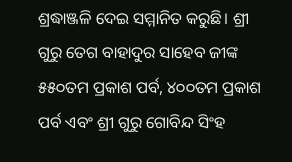ଶ୍ରଦ୍ଧାଞ୍ଜଳି ଦେଇ ସମ୍ମାନିତ କରୁଛି। ଶ୍ରୀ ଗୁରୁ ତେଗ ବାହାଦୁର ସାହେବ ଜୀଙ୍କ ୫୫୦ତମ ପ୍ରକାଶ ପର୍ବ, ୪୦୦ତମ ପ୍ରକାଶ ପର୍ବ ଏବଂ ଶ୍ରୀ ଗୁରୁ ଗୋବିନ୍ଦ ସିଂହ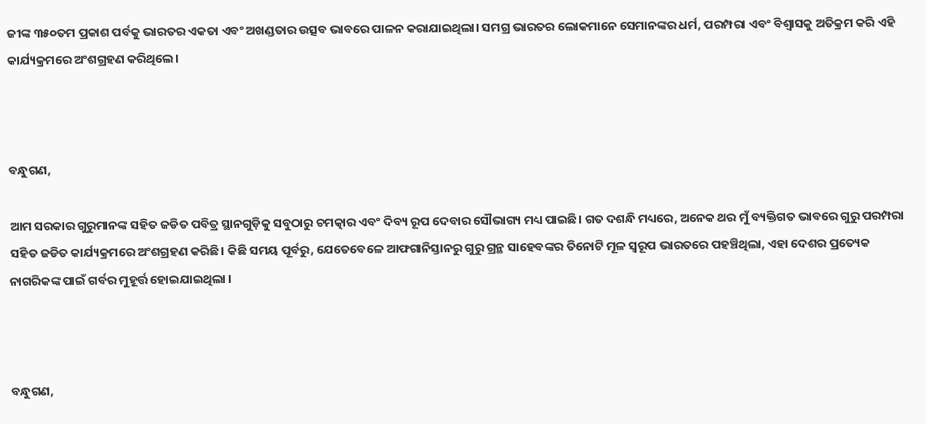ଜୀଙ୍କ ୩୫୦ତମ ପ୍ରକାଶ ପର୍ବକୁ ଭାରତର ଏକତା ଏବଂ ଅଖଣ୍ଡତାର ଉତ୍ସବ ଭାବରେ ପାଳନ କରାଯାଇଥିଲା। ସମଗ୍ର ଭାରତର ଲୋକମାନେ ସେମାନଙ୍କର ଧର୍ମ, ପରମ୍ପରା ଏବଂ ବିଶ୍ୱାସକୁ ଅତିକ୍ରମ କରି ଏହି କାର୍ଯ୍ୟକ୍ରମରେ ଅଂଶଗ୍ରହଣ କରିଥିଲେ।



ବନ୍ଧୁଗଣ,

ଆମ ସରକାର ଗୁରୁମାନଙ୍କ ସହିତ ଜଡିତ ପବିତ୍ର ସ୍ଥାନଗୁଡ଼ିକୁ ସବୁଠାରୁ ଚମତ୍କାର ଏବଂ ଦିବ୍ୟ ରୂପ ଦେବାର ସୌଭାଗ୍ୟ ମଧ୍ୟ ପାଇଛି। ଗତ ଦଶନ୍ଧି ମଧ୍ୟରେ, ଅନେକ ଥର ମୁଁ ବ୍ୟକ୍ତିଗତ ଭାବରେ ଗୁରୁ ପରମ୍ପରା ସହିତ ଜଡିତ କାର୍ଯ୍ୟକ୍ରମରେ ଅଂଶଗ୍ରହଣ କରିଛି। କିଛି ସମୟ ପୂର୍ବରୁ, ଯେତେବେଳେ ଆଫଗାନିସ୍ତାନରୁ ଗୁରୁ ଗ୍ରନ୍ଥ ସାହେବଙ୍କର ତିନୋଟି ମୂଳ ସ୍ୱରୂପ ଭାରତରେ ପହଞ୍ଚିଥିଲା, ଏହା ଦେଶର ପ୍ରତ୍ୟେକ ନାଗରିକଙ୍କ ପାଇଁ ଗର୍ବର ମୁହୂର୍ତ୍ତ ହୋଇଯାଇଥିଲା ।



ବନ୍ଧୁଗଣ,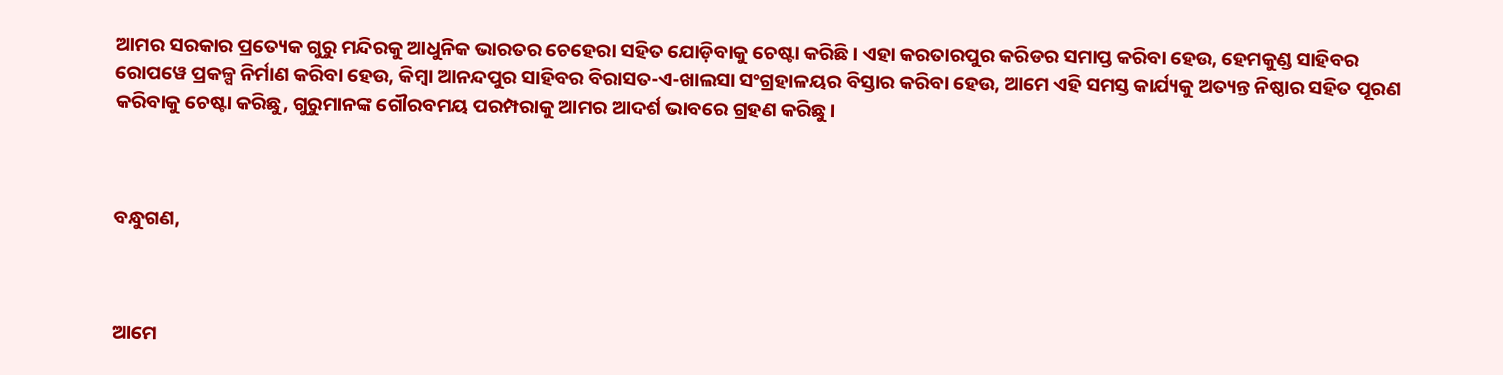ଆମର ସରକାର ପ୍ରତ୍ୟେକ ଗୁରୁ ମନ୍ଦିରକୁ ଆଧୁନିକ ଭାରତର ଚେହେରା ସହିତ ଯୋଡ଼ିବାକୁ ଚେଷ୍ଟା କରିଛି। ଏହା କରତାରପୁର କରିଡର ସମାପ୍ତ କରିବା ହେଉ, ହେମକୁଣ୍ଡ ସାହିବର ରୋପୱେ ପ୍ରକଳ୍ପ ନିର୍ମାଣ କରିବା ହେଉ, କିମ୍ବା ଆନନ୍ଦପୁର ସାହିବର ବିରାସତ-ଏ-ଖାଲସା ସଂଗ୍ରହାଳୟର ବିସ୍ତାର କରିବା ହେଉ, ଆମେ ଏହି ସମସ୍ତ କାର୍ଯ୍ୟକୁ ଅତ୍ୟନ୍ତ ନିଷ୍ଠାର ସହିତ ପୂରଣ କରିବାକୁ ଚେଷ୍ଟା କରିଛୁ, ଗୁରୁମାନଙ୍କ ଗୌରବମୟ ପରମ୍ପରାକୁ ଆମର ଆଦର୍ଶ ଭାବରେ ଗ୍ରହଣ କରିଛୁ।



ବନ୍ଧୁଗଣ,



ଆମେ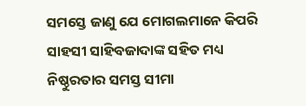ସମସ୍ତେ ଜାଣୁ ଯେ ମୋଗଲମାନେ କିପରି ସାହସୀ ସାହିବଜାଦାଙ୍କ ସହିତ ମଧ୍ୟ ନିଷ୍ଠୁରତାର ସମସ୍ତ ସୀମା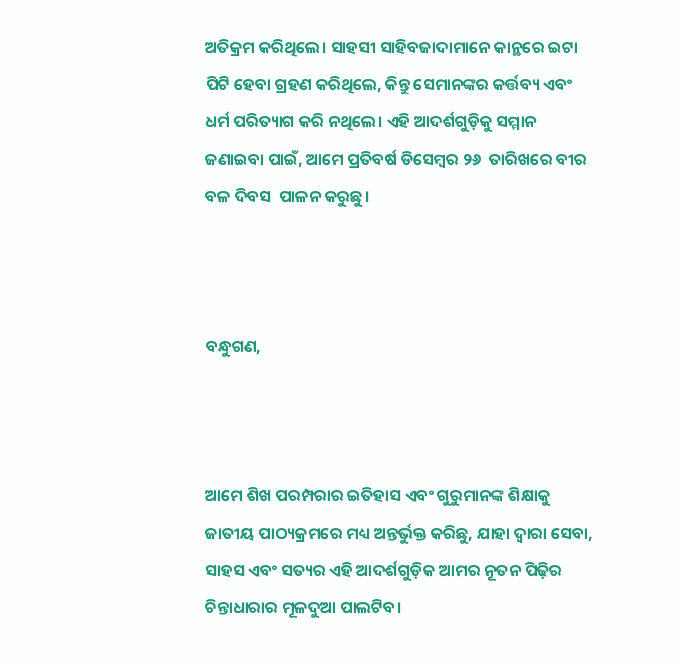ଅତିକ୍ରମ କରିଥିଲେ। ସାହସୀ ସାହିବଜାଦାମାନେ କାନ୍ଥରେ ଇଟା ପିଟି ହେବା ଗ୍ରହଣ କରିଥିଲେ, କିନ୍ତୁ ସେମାନଙ୍କର କର୍ତ୍ତବ୍ୟ ଏବଂ ଧର୍ମ ପରିତ୍ୟାଗ କରି ନଥିଲେ। ଏହି ଆଦର୍ଶଗୁଡ଼ିକୁ ସମ୍ମାନ ଜଣାଇବା ପାଇଁ, ଆମେ ପ୍ରତିବର୍ଷ ଡିସେମ୍ବର ୨୬  ତାରିଖରେ ବୀର ବଳ ଦିବସ  ପାଳନ କରୁଛୁ।



ବନ୍ଧୁଗଣ,



ଆମେ ଶିଖ ପରମ୍ପରାର ଇତିହାସ ଏବଂ ଗୁରୁମାନଙ୍କ ଶିକ୍ଷାକୁ ଜାତୀୟ ପାଠ୍ୟକ୍ରମରେ ମଧ୍ୟ ଅନ୍ତର୍ଭୁକ୍ତ କରିଛୁ, ଯାହା ଦ୍ଵାରା ସେବା, ସାହସ ଏବଂ ସତ୍ୟର ଏହି ଆଦର୍ଶଗୁଡ଼ିକ ଆମର ନୂତନ ପିଢ଼ିର ଚିନ୍ତାଧାରାର ମୂଳଦୁଆ ପାଲଟିବ।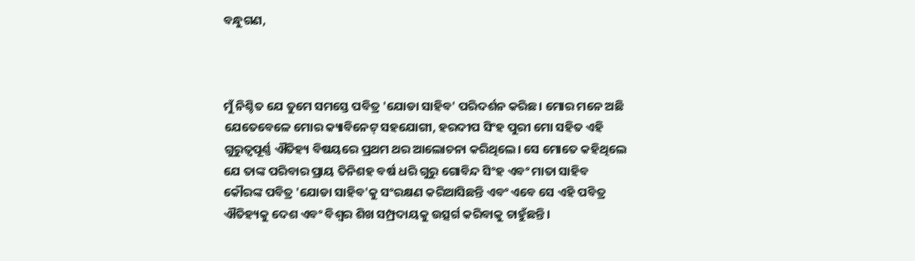ବନ୍ଧୁଗଣ,



ମୁଁ ନିଶ୍ଚିତ ଯେ ତୁମେ ସମସ୍ତେ ପବିତ୍ର 'ଯୋଡା ସାହିବ' ପରିଦର୍ଶନ କରିଛ। ମୋର ମନେ ଅଛି ଯେତେବେଳେ ମୋର କ୍ୟାବିନେଟ୍ ସହଯୋଗୀ, ହରଦୀପ ସିଂହ ପୁରୀ ମୋ ସହିତ ଏହି ଗୁରୁତ୍ୱପୂର୍ଣ୍ଣ ଐତିହ୍ୟ ବିଷୟରେ ପ୍ରଥମ ଥର ଆଲୋଚନା କରିଥିଲେ। ସେ ମୋତେ କହିଥିଲେ ଯେ ତାଙ୍କ ପରିବାର ପ୍ରାୟ ତିନିଶହ ବର୍ଷ ଧରି ଗୁରୁ ଗୋବିନ୍ଦ ସିଂହ ଏବଂ ମାତା ସାହିବ କୌରଙ୍କ ପବିତ୍ର 'ଯୋଡା ସାହିବ'କୁ ସଂରକ୍ଷଣ କରିଆସିଛନ୍ତି ଏବଂ ଏବେ ସେ ଏହି ପବିତ୍ର ଐତିହ୍ୟକୁ ଦେଶ ଏବଂ ବିଶ୍ୱର ଶିଖ ସମ୍ପ୍ରଦାୟକୁ ଉତ୍ସର୍ଗ କରିବାକୁ ଚାହୁଁଛନ୍ତି।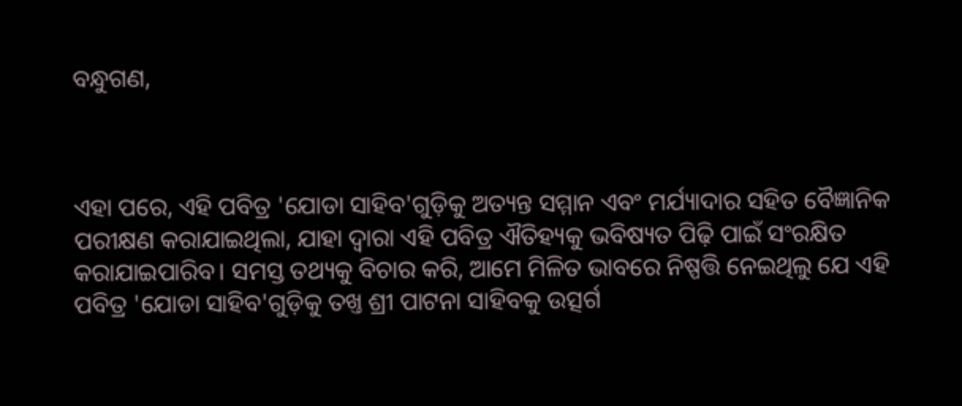ବନ୍ଧୁଗଣ,



ଏହା ପରେ, ଏହି ପବିତ୍ର 'ଯୋଡା ସାହିବ'ଗୁଡ଼ିକୁ ଅତ୍ୟନ୍ତ ସମ୍ମାନ ଏବଂ ମର୍ଯ୍ୟାଦାର ସହିତ ବୈଜ୍ଞାନିକ ପରୀକ୍ଷଣ କରାଯାଇଥିଲା, ଯାହା ଦ୍ଵାରା ଏହି ପବିତ୍ର ଐତିହ୍ୟକୁ ଭବିଷ୍ୟତ ପିଢ଼ି ପାଇଁ ସଂରକ୍ଷିତ କରାଯାଇପାରିବ। ସମସ୍ତ ତଥ୍ୟକୁ ବିଚାର କରି, ଆମେ ମିଳିତ ଭାବରେ ନିଷ୍ପତ୍ତି ନେଇଥିଲୁ ଯେ ଏହି ପବିତ୍ର 'ଯୋଡା ସାହିବ'ଗୁଡ଼ିକୁ ତଖ୍ତ ଶ୍ରୀ ପାଟନା ସାହିବକୁ ଉତ୍ସର୍ଗ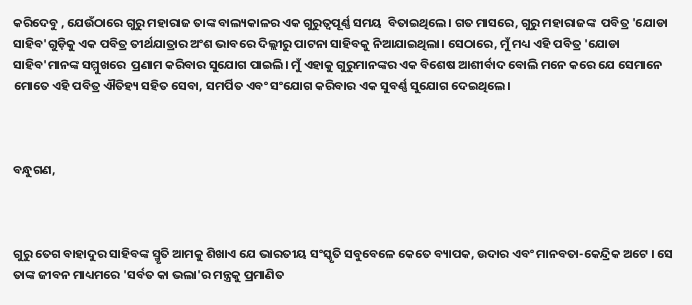କରିଦେବୁ , ଯେଉଁଠାରେ ଗୁରୁ ମହାରାଜ ତାଙ୍କ ବାଲ୍ୟକାଳର ଏକ ଗୁରୁତ୍ୱପୂର୍ଣ୍ଣ ସମୟ  ବିତାଇଥିଲେ। ଗତ ମାସରେ, ଗୁରୁ ମହାରାଜଙ୍କ  ପବିତ୍ର 'ଯୋଡା ସାହିବ'ଗୁଡ଼ିକୁ ଏକ ପବିତ୍ର ତୀର୍ଥଯାତ୍ରାର ଅଂଶ ଭାବରେ ଦିଲ୍ଲୀରୁ ପାଟନା ସାହିବକୁ ନିଆଯାଇଥିଲା। ସେଠାରେ, ମୁଁ ମଧ୍ୟ ଏହି ପବିତ୍ର 'ଯୋଡା ସାହିବ'ମାନଙ୍କ ସମ୍ମୁଖରେ  ପ୍ରଣାମ କରିବାର ସୁଯୋଗ ପାଇଲି। ମୁଁ ଏହାକୁ ଗୁରୁମାନଙ୍କର ଏକ ବିଶେଷ ଆଶୀର୍ବାଦ ବୋଲି ମନେ କରେ ଯେ ସେମାନେ ମୋତେ ଏହି ପବିତ୍ର ଐତିହ୍ୟ ସହିତ ସେବା, ସମର୍ପିତ ଏବଂ ସଂଯୋଗ କରିବାର ଏକ ସୁବର୍ଣ୍ଣ ସୁଯୋଗ ଦେଇଥିଲେ।



ବନ୍ଧୁଗଣ,



ଗୁରୁ ତେଗ ବାହାଦୁର ସାହିବଙ୍କ ସ୍ମୃତି ଆମକୁ ଶିଖାଏ ଯେ ଭାରତୀୟ ସଂସ୍କୃତି ସବୁବେଳେ କେତେ ବ୍ୟାପକ, ଉଦାର ଏବଂ ମାନବତା-କେନ୍ଦ୍ରିକ ଅଟେ । ସେ ତାଙ୍କ ଜୀବନ ମାଧ୍ୟମରେ 'ସର୍ବତ କା ଭଲା'ର ମନ୍ତ୍ରକୁ ପ୍ରମାଣିତ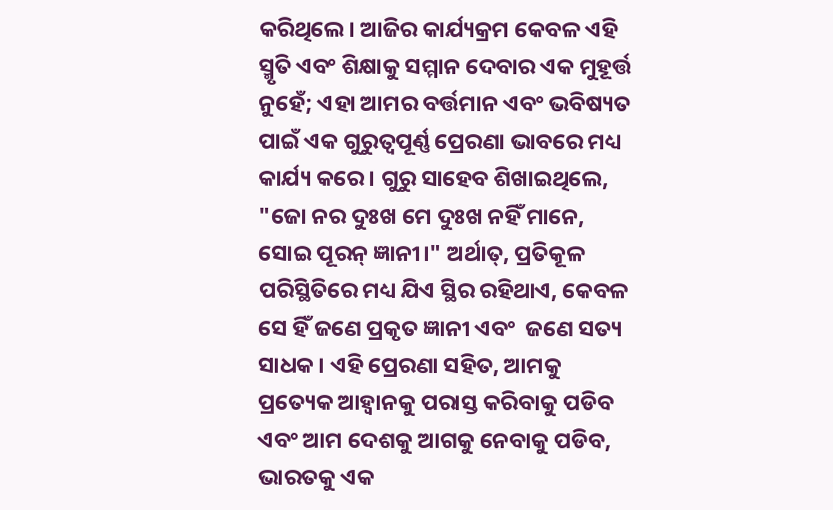କରିଥିଲେ। ଆଜିର କାର୍ଯ୍ୟକ୍ରମ କେବଳ ଏହି ସ୍ମୃତି ଏବଂ ଶିକ୍ଷାକୁ ସମ୍ମାନ ଦେବାର ଏକ ମୁହୂର୍ତ୍ତ ନୁହେଁ; ଏହା ଆମର ବର୍ତ୍ତମାନ ଏବଂ ଭବିଷ୍ୟତ ପାଇଁ ଏକ ଗୁରୁତ୍ୱପୂର୍ଣ୍ଣ ପ୍ରେରଣା ଭାବରେ ମଧ୍ୟ କାର୍ଯ୍ୟ କରେ। ଗୁରୁ ସାହେବ ଶିଖାଇଥିଲେ, "ଜୋ ନର ଦୁଃଖ ମେ ଦୁଃଖ ନହିଁ ମାନେ, ସୋଇ ପୂରନ୍ ଜ୍ଞାନୀ।" ଅର୍ଥାତ୍, ପ୍ରତିକୂଳ ପରିସ୍ଥିତିରେ ମଧ୍ୟ ଯିଏ ସ୍ଥିର ରହିଥାଏ, କେବଳ ସେ ହିଁ ଜଣେ ପ୍ରକୃତ ଜ୍ଞାନୀ ଏବଂ  ଜଣେ ସତ୍ୟ ସାଧକ। ଏହି ପ୍ରେରଣା ସହିତ, ଆମକୁ ପ୍ରତ୍ୟେକ ଆହ୍ବାନକୁ ପରାସ୍ତ କରିବାକୁ ପଡିବ ଏବଂ ଆମ ଦେଶକୁ ଆଗକୁ ନେବାକୁ ପଡିବ, ଭାରତକୁ ଏକ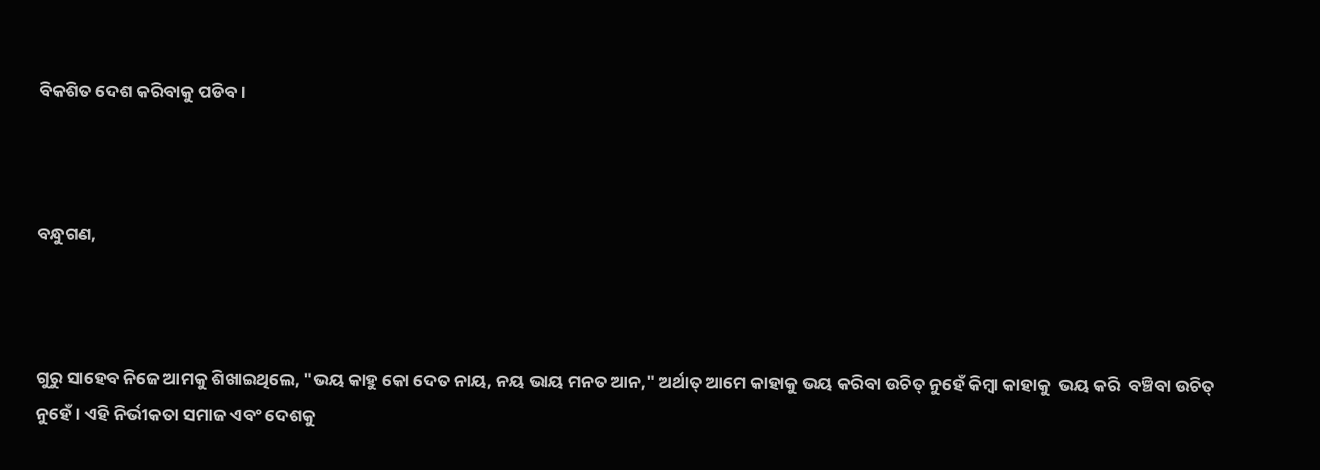ବିକଶିତ ଦେଶ କରିବାକୁ ପଡିବ।



ବନ୍ଧୁଗଣ,



ଗୁରୁ ସାହେବ ନିଜେ ଆମକୁ ଶିଖାଇଥିଲେ, "ଭୟ କାହୁ କୋ ଦେତ ନାୟ, ନୟ ଭାୟ ମନତ ଆନ," ଅର୍ଥାତ୍ ଆମେ କାହାକୁ ଭୟ କରିବା ଉଚିତ୍ ନୁହେଁ କିମ୍ବା କାହାକୁ  ଭୟ କରି  ବଞ୍ଚିବା ଉଚିତ୍ ନୁହେଁ। ଏହି ନିର୍ଭୀକତା ସମାଜ ଏବଂ ଦେଶକୁ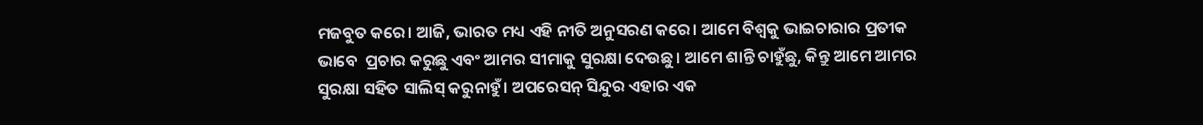ମଜବୁତ କରେ। ଆଜି, ଭାରତ ମଧ୍ୟ ଏହି ନୀତି ଅନୁସରଣ କରେ। ଆମେ ବିଶ୍ୱକୁ ଭାଇଚାରାର ପ୍ରତୀକ ଭାବେ  ପ୍ରଚାର କରୁଛୁ ଏବଂ ଆମର ସୀମାକୁ ସୁରକ୍ଷା ଦେଉଛୁ। ଆମେ ଶାନ୍ତି ଚାହୁଁଛୁ, କିନ୍ତୁ ଆମେ ଆମର ସୁରକ୍ଷା ସହିତ ସାଲିସ୍ କରୁନାହୁଁ। ଅପରେସନ୍ ସିନ୍ଦୁର ଏହାର ଏକ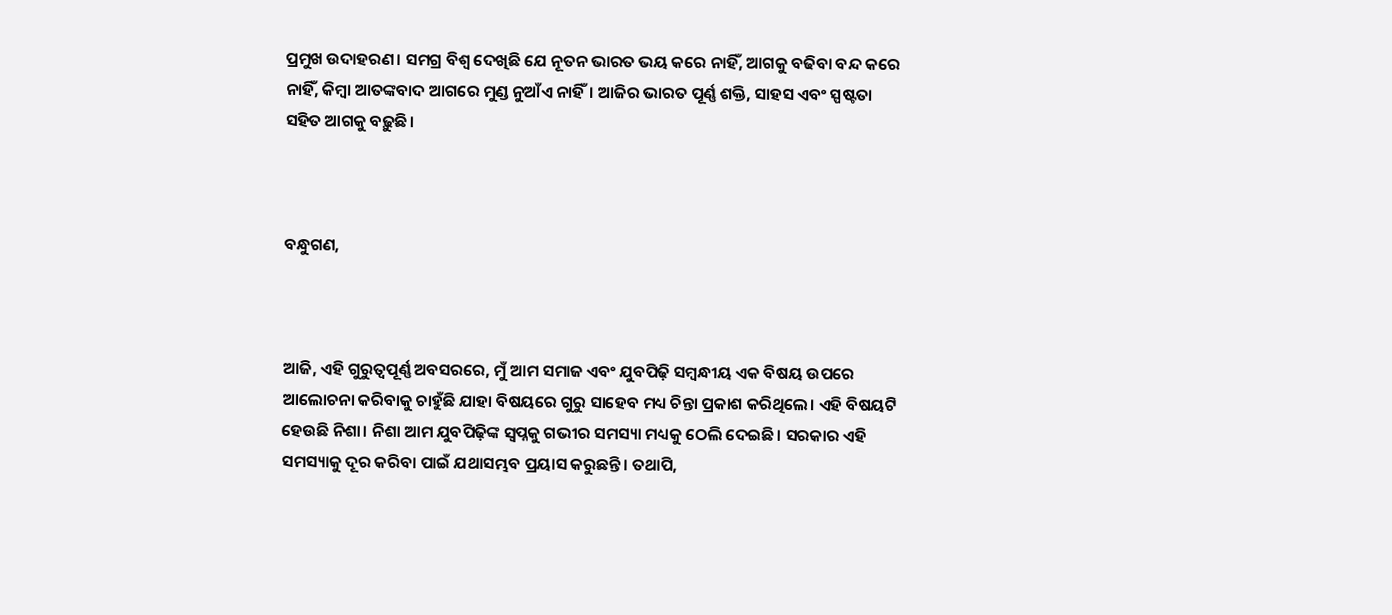ପ୍ରମୁଖ ଉଦାହରଣ। ସମଗ୍ର ବିଶ୍ୱ ଦେଖିଛି ଯେ ନୂତନ ଭାରତ ଭୟ କରେ ନାହିଁ, ଆଗକୁ ବଢିବା ବନ୍ଦ କରେ  ନାହିଁ, କିମ୍ବା ଆତଙ୍କବାଦ ଆଗରେ ମୁଣ୍ଡ ନୁଆଁଏ ନାହିଁ। ଆଜିର ଭାରତ ପୂର୍ଣ୍ଣ ଶକ୍ତି, ସାହସ ଏବଂ ସ୍ପଷ୍ଟତା ସହିତ ଆଗକୁ ବଢ଼ୁଛି।



ବନ୍ଧୁଗଣ,



ଆଜି, ଏହି ଗୁରୁତ୍ୱପୂର୍ଣ୍ଣ ଅବସରରେ, ମୁଁ ଆମ ସମାଜ ଏବଂ ଯୁବପିଢ଼ି ସମ୍ବନ୍ଧୀୟ ଏକ ବିଷୟ ଉପରେ ଆଲୋଚନା କରିବାକୁ ଚାହୁଁଛି ଯାହା ବିଷୟରେ ଗୁରୁ ସାହେବ ମଧ୍ୟ ଚିନ୍ତା ପ୍ରକାଶ କରିଥିଲେ। ଏହି ବିଷୟଟି  ହେଉଛି ନିଶା। ନିଶା ଆମ ଯୁବପିଢ଼ିଙ୍କ ସ୍ୱପ୍ନକୁ ଗଭୀର ସମସ୍ୟା ମଧ୍ୟକୁ ଠେଲି ଦେଇଛି। ସରକାର ଏହି ସମସ୍ୟାକୁ ଦୂର କରିବା ପାଇଁ ଯଥାସମ୍ଭବ ପ୍ରୟାସ କରୁଛନ୍ତି । ତଥାପି,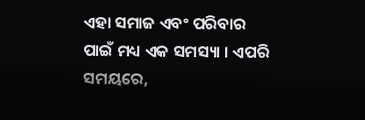ଏହା ସମାଜ ଏବଂ ପରିବାର ପାଇଁ ମଧ୍ୟ ଏକ ସମସ୍ୟା । ଏପରି ସମୟରେ,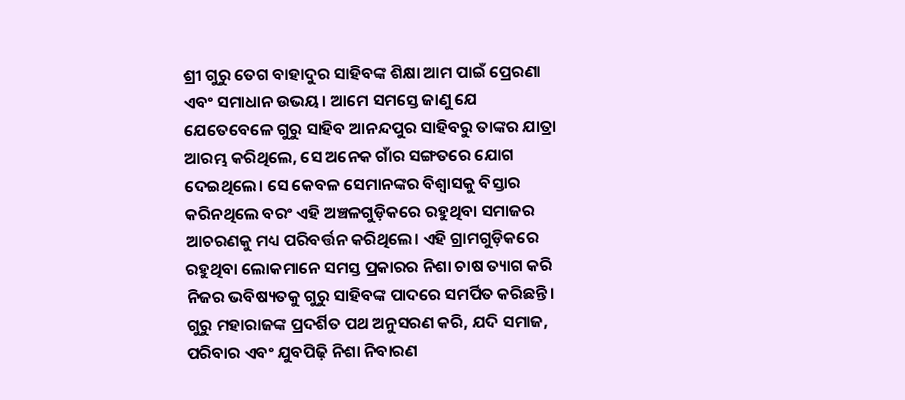ଶ୍ରୀ ଗୁରୁ ତେଗ ବାହାଦୁର ସାହିବଙ୍କ ଶିକ୍ଷା ଆମ ପାଇଁ ପ୍ରେରଣା ଏବଂ ସମାଧାନ ଉଭୟ। ଆମେ ସମସ୍ତେ ଜାଣୁ ଯେ ଯେତେବେଳେ ଗୁରୁ ସାହିବ ଆନନ୍ଦପୁର ସାହିବରୁ ତାଙ୍କର ଯାତ୍ରା ଆରମ୍ଭ କରିଥିଲେ, ସେ ଅନେକ ଗାଁର ସଙ୍ଗତରେ ଯୋଗ ଦେଇଥିଲେ। ସେ କେବଳ ସେମାନଙ୍କର ବିଶ୍ୱାସକୁ ବିସ୍ତାର କରିନଥିଲେ ବରଂ ଏହି ଅଞ୍ଚଳଗୁଡ଼ିକରେ ରହୁଥିବା ସମାଜର ଆଚରଣକୁ ମଧ୍ୟ ପରିବର୍ତ୍ତନ କରିଥିଲେ। ଏହି ଗ୍ରାମଗୁଡ଼ିକରେ ରହୁଥିବା ଲୋକମାନେ ସମସ୍ତ ପ୍ରକାରର ନିଶା ଚାଷ ତ୍ୟାଗ କରି ନିଜର ଭବିଷ୍ୟତକୁ ଗୁରୁ ସାହିବଙ୍କ ପାଦରେ ସମର୍ପିତ କରିଛନ୍ତି। ଗୁରୁ ମହାରାଜଙ୍କ ପ୍ରଦର୍ଶିତ ପଥ ଅନୁସରଣ କରି, ଯଦି ସମାଜ, ପରିବାର ଏବଂ ଯୁବପିଢ଼ି ନିଶା ନିବାରଣ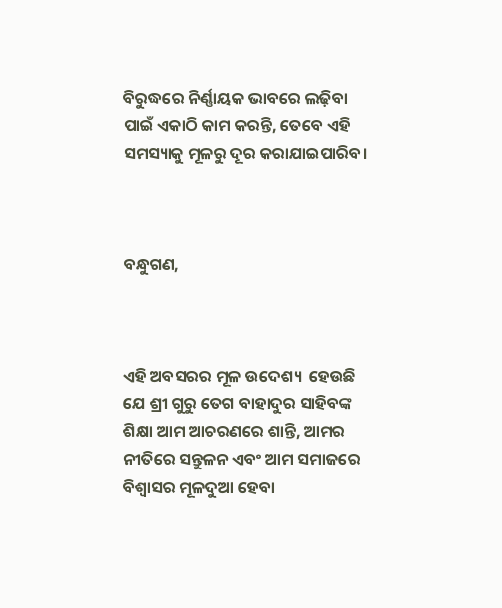ବିରୁଦ୍ଧରେ ନିର୍ଣ୍ଣାୟକ ଭାବରେ ଲଢ଼ିବା ପାଇଁ ଏକାଠି କାମ କରନ୍ତି, ତେବେ ଏହି ସମସ୍ୟାକୁ ମୂଳରୁ ଦୂର କରାଯାଇପାରିବ।



ବନ୍ଧୁଗଣ,



ଏହି ଅବସରର ମୂଳ ଉଦେଶ୍ୟ  ହେଉଛି ଯେ ଶ୍ରୀ ଗୁରୁ ତେଗ ବାହାଦୁର ସାହିବଙ୍କ ଶିକ୍ଷା ଆମ ଆଚରଣରେ ଶାନ୍ତି, ଆମର ନୀତିରେ ସନ୍ତୁଳନ ଏବଂ ଆମ ସମାଜରେ ବିଶ୍ୱାସର ମୂଳଦୁଆ ହେବା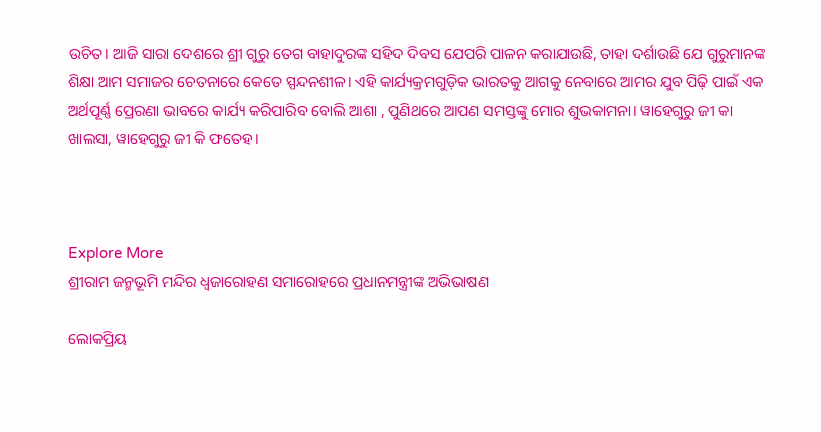ଉଚିତ। ଆଜି ସାରା ଦେଶରେ ଶ୍ରୀ ଗୁରୁ ତେଗ ବାହାଦୁରଙ୍କ ସହିଦ ଦିବସ ଯେପରି ପାଳନ କରାଯାଉଛି, ତାହା ଦର୍ଶାଉଛି ଯେ ଗୁରୁମାନଙ୍କ ଶିକ୍ଷା ଆମ ସମାଜର ଚେତନାରେ କେତେ ସ୍ପନ୍ଦନଶୀଳ। ଏହି କାର୍ଯ୍ୟକ୍ରମଗୁଡ଼ିକ ଭାରତକୁ ଆଗକୁ ନେବାରେ ଆମର ଯୁବ ପିଢ଼ି ପାଇଁ ଏକ ଅର୍ଥପୂର୍ଣ୍ଣ ପ୍ରେରଣା ଭାବରେ କାର୍ଯ୍ୟ କରିପାରିବ ବୋଲି ଆଶା , ପୁଣିଥରେ ଆପଣ ସମସ୍ତଙ୍କୁ ମୋର ଶୁଭକାମନା। ୱାହେଗୁରୁ ଜୀ କା ଖାଲସା, ୱାହେଗୁରୁ ଜୀ କି ଫତେହ।



Explore More
ଶ୍ରୀରାମ ଜନ୍ମଭୂମି ମନ୍ଦିର ଧ୍ଵଜାରୋହଣ ସମାରୋହରେ ପ୍ରଧାନମନ୍ତ୍ରୀଙ୍କ ଅଭିଭାଷଣ

ଲୋକପ୍ରିୟ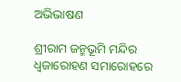ଅଭିଭାଷଣ

ଶ୍ରୀରାମ ଜନ୍ମଭୂମି ମନ୍ଦିର ଧ୍ଵଜାରୋହଣ ସମାରୋହରେ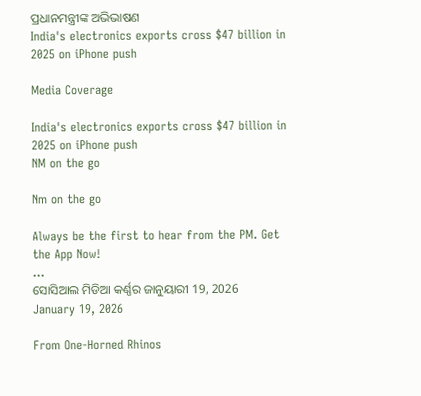ପ୍ରଧାନମନ୍ତ୍ରୀଙ୍କ ଅଭିଭାଷଣ
India's electronics exports cross $47 billion in 2025 on iPhone push

Media Coverage

India's electronics exports cross $47 billion in 2025 on iPhone push
NM on the go

Nm on the go

Always be the first to hear from the PM. Get the App Now!
...
ସୋସିଆଲ ମିଡିଆ କର୍ଣ୍ଣର ଜାନୁୟାରୀ 19, 2026
January 19, 2026

From One-Horned Rhinos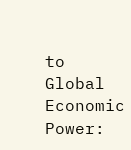to Global Economic Power: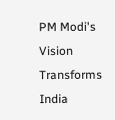PM Modi's Vision Transforms India